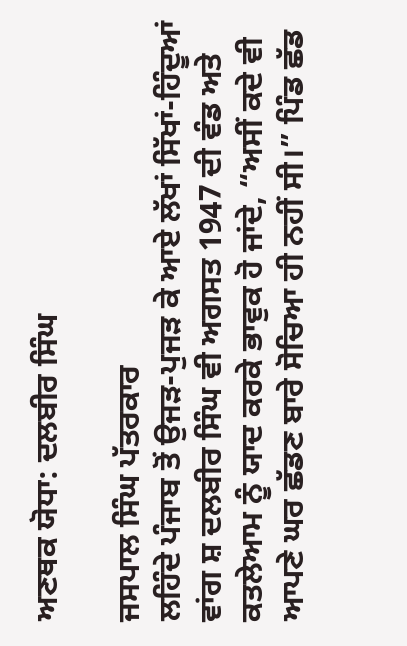ਅਣਥਕ ਯੋਧਾ: ਦਲਬੀਰ ਸਿੰਘ

ਜਸਪਾਲ ਸਿੰਘ ਪੱਤਰਕਾਰ
ਲਹਿੰਦੇ ਪੰਜਾਬ ਤੋਂ ਉਜੜ-ਪੁਜੜ ਕੇ ਆਏ ਲੱਖਾਂ ਸਿੱਖਾਂ-ਹਿੰਦੂਆਂ ਵਾਂਗ ਸ਼ ਦਲਬੀਰ ਸਿੰਘ ਵੀ ਅਗਸਤ 1947 ਦੀ ਵੰਡ ਅਤੇ ਕਤਲੇਆਮ ਨੂੰ ਯਾਦ ਕਰਕੇ ਭਾਵੁਕ ਹੋ ਜਾਂਦੇ, “ਅਸੀਂ ਕਦੇ ਵੀ ਆਪਣੇ ਘਰ ਛੱਡਣ ਬਾਰੇ ਸੋਚਿਆ ਹੀ ਨਹੀਂ ਸੀ।” ਪਿੰਡ ਛੱਡ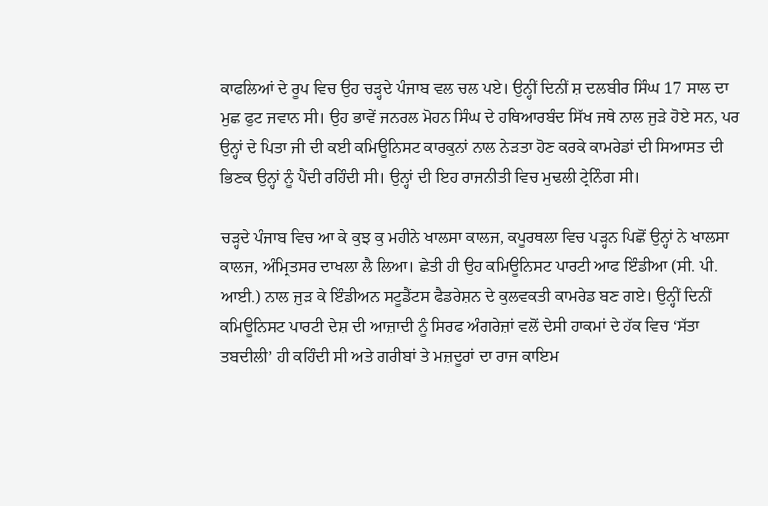ਕਾਫਲਿਆਂ ਦੇ ਰੂਪ ਵਿਚ ਉਹ ਚੜ੍ਹਦੇ ਪੰਜਾਬ ਵਲ ਚਲ ਪਏ। ਉਨ੍ਹੀਂ ਦਿਨੀਂ ਸ਼ ਦਲਬੀਰ ਸਿੰਘ 17 ਸਾਲ ਦਾ ਮੁਛ ਫੁਟ ਜਵਾਨ ਸੀ। ਉਹ ਭਾਵੇਂ ਜਨਰਲ ਮੋਹਨ ਸਿੰਘ ਦੇ ਹਥਿਆਰਬੰਦ ਸਿੱਖ ਜਥੇ ਨਾਲ ਜੁੜੇ ਹੋਏ ਸਨ, ਪਰ ਉਨ੍ਹਾਂ ਦੇ ਪਿਤਾ ਜੀ ਦੀ ਕਈ ਕਮਿਊਨਿਸਟ ਕਾਰਕੁਨਾਂ ਨਾਲ ਨੇੜਤਾ ਹੋਣ ਕਰਕੇ ਕਾਮਰੇਡਾਂ ਦੀ ਸਿਆਸਤ ਦੀ ਭਿਣਕ ਉਨ੍ਹਾਂ ਨੂੰ ਪੈਂਦੀ ਰਹਿੰਦੀ ਸੀ। ਉਨ੍ਹਾਂ ਦੀ ਇਹ ਰਾਜਨੀਤੀ ਵਿਚ ਮੁਢਲੀ ਟ੍ਰੇਨਿੰਗ ਸੀ।

ਚੜ੍ਹਦੇ ਪੰਜਾਬ ਵਿਚ ਆ ਕੇ ਕੁਝ ਕੁ ਮਹੀਨੇ ਖਾਲਸਾ ਕਾਲਜ, ਕਪੂਰਥਲਾ ਵਿਚ ਪੜ੍ਹਨ ਪਿਛੋਂ ਉਨ੍ਹਾਂ ਨੇ ਖਾਲਸਾ ਕਾਲਜ, ਅੰਮ੍ਰਿਤਸਰ ਦਾਖਲਾ ਲੈ ਲਿਆ। ਛੇਤੀ ਹੀ ਉਹ ਕਮਿਊਨਿਸਟ ਪਾਰਟੀ ਆਫ ਇੰਡੀਆ (ਸੀ. ਪੀ. ਆਈ.) ਨਾਲ ਜੁੜ ਕੇ ਇੰਡੀਅਨ ਸਟੂਡੈਂਟਸ ਫੈਡਰੇਸ਼ਨ ਦੇ ਕੁਲਵਕਤੀ ਕਾਮਰੇਡ ਬਣ ਗਏ। ਉਨ੍ਹੀਂ ਦਿਨੀਂ ਕਮਿਊਨਿਸਟ ਪਾਰਟੀ ਦੇਸ਼ ਦੀ ਆਜ਼ਾਦੀ ਨੂੰ ਸਿਰਫ ਅੰਗਰੇਜ਼ਾਂ ਵਲੋਂ ਦੇਸੀ ਹਾਕਮਾਂ ਦੇ ਹੱਕ ਵਿਚ ‘ਸੱਤਾ ਤਬਦੀਲੀ’ ਹੀ ਕਹਿੰਦੀ ਸੀ ਅਤੇ ਗਰੀਬਾਂ ਤੇ ਮਜ਼ਦੂਰਾਂ ਦਾ ਰਾਜ ਕਾਇਮ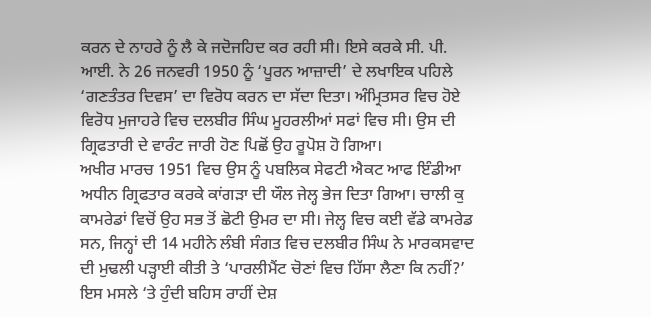ਕਰਨ ਦੇ ਨਾਹਰੇ ਨੂੰ ਲੈ ਕੇ ਜਦੋਜਹਿਦ ਕਰ ਰਹੀ ਸੀ। ਇਸੇ ਕਰਕੇ ਸੀ. ਪੀ. ਆਈ. ਨੇ 26 ਜਨਵਰੀ 1950 ਨੂੰ ‘ਪੂਰਨ ਆਜ਼ਾਦੀ’ ਦੇ ਲਖਾਇਕ ਪਹਿਲੇ ‘ਗਣਤੰਤਰ ਦਿਵਸ’ ਦਾ ਵਿਰੋਧ ਕਰਨ ਦਾ ਸੱਦਾ ਦਿਤਾ। ਅੰਮ੍ਰਿਤਸਰ ਵਿਚ ਹੋਏ ਵਿਰੋਧ ਮੁਜਾਹਰੇ ਵਿਚ ਦਲਬੀਰ ਸਿੰਘ ਮੂਹਰਲੀਆਂ ਸਫਾਂ ਵਿਚ ਸੀ। ਉਸ ਦੀ ਗ੍ਰਿਫਤਾਰੀ ਦੇ ਵਾਰੰਟ ਜਾਰੀ ਹੋਣ ਪਿਛੋਂ ਉਹ ਰੂਪੋਸ਼ ਹੋ ਗਿਆ।
ਅਖੀਰ ਮਾਰਚ 1951 ਵਿਚ ਉਸ ਨੂੰ ਪਬਲਿਕ ਸੇਫਟੀ ਐਕਟ ਆਫ ਇੰਡੀਆ ਅਧੀਨ ਗ੍ਰਿਫਤਾਰ ਕਰਕੇ ਕਾਂਗੜਾ ਦੀ ਯੌਲ ਜੇਲ੍ਹ ਭੇਜ ਦਿਤਾ ਗਿਆ। ਚਾਲੀ ਕੁ ਕਾਮਰੇਡਾਂ ਵਿਚੋਂ ਉਹ ਸਭ ਤੋਂ ਛੋਟੀ ਉਮਰ ਦਾ ਸੀ। ਜੇਲ੍ਹ ਵਿਚ ਕਈ ਵੱਡੇ ਕਾਮਰੇਡ ਸਨ, ਜਿਨ੍ਹਾਂ ਦੀ 14 ਮਹੀਨੇ ਲੰਬੀ ਸੰਗਤ ਵਿਚ ਦਲਬੀਰ ਸਿੰਘ ਨੇ ਮਾਰਕਸਵਾਦ ਦੀ ਮੁਢਲੀ ਪੜ੍ਹਾਈ ਕੀਤੀ ਤੇ ‘ਪਾਰਲੀਮੈਂਟ ਚੋਣਾਂ ਵਿਚ ਹਿੱਸਾ ਲੈਣਾ ਕਿ ਨਹੀਂ?’ ਇਸ ਮਸਲੇ ‘ਤੇ ਹੁੰਦੀ ਬਹਿਸ ਰਾਹੀਂ ਦੇਸ਼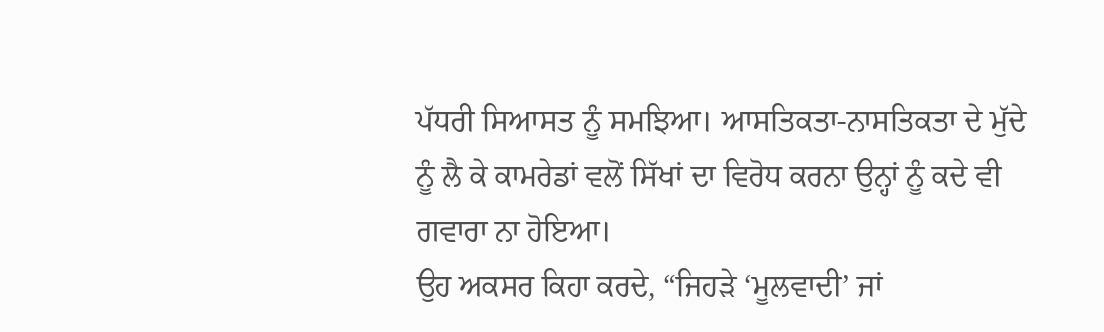ਪੱਧਰੀ ਸਿਆਸਤ ਨੂੰ ਸਮਝਿਆ। ਆਸਤਿਕਤਾ-ਨਾਸਤਿਕਤਾ ਦੇ ਮੁੱਦੇ ਨੂੰ ਲੈ ਕੇ ਕਾਮਰੇਡਾਂ ਵਲੋਂ ਸਿੱਖਾਂ ਦਾ ਵਿਰੋਧ ਕਰਨਾ ਉਨ੍ਹਾਂ ਨੂੰ ਕਦੇ ਵੀ ਗਵਾਰਾ ਨਾ ਹੋਇਆ।
ਉਹ ਅਕਸਰ ਕਿਹਾ ਕਰਦੇ, “ਜਿਹੜੇ ‘ਮੂਲਵਾਦੀ’ ਜਾਂ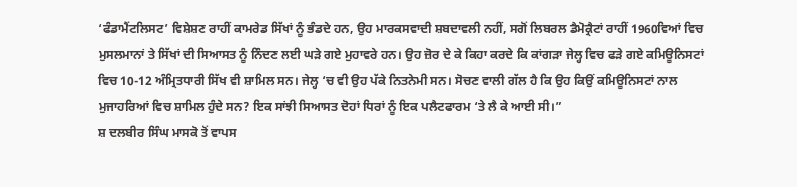‘ਫੰਡਾਮੈਂਟਲਿਸਟ’ ਵਿਸ਼ੇਸ਼ਣ ਰਾਹੀਂ ਕਾਮਰੇਡ ਸਿੱਖਾਂ ਨੂੰ ਭੰਡਦੇ ਹਨ, ਉਹ ਮਾਰਕਸਵਾਦੀ ਸ਼ਬਦਾਵਲੀ ਨਹੀਂ, ਸਗੋਂ ਲਿਬਰਲ ਡੈਮੋਕ੍ਰੈਟਾਂ ਰਾਹੀਂ 1960ਵਿਆਂ ਵਿਚ ਮੁਸਲਮਾਨਾਂ ਤੇ ਸਿੱਖਾਂ ਦੀ ਸਿਆਸਤ ਨੂੰ ਨਿੰਦਣ ਲਈ ਘੜੇ ਗਏ ਮੁਹਾਵਰੇ ਹਨ। ਉਹ ਜ਼ੋਰ ਦੇ ਕੇ ਕਿਹਾ ਕਰਦੇ ਕਿ ਕਾਂਗੜਾ ਜੇਲ੍ਹ ਵਿਚ ਫੜੇ ਗਏ ਕਮਿਊਨਿਸਟਾਂ ਵਿਚ 10-12 ਅੰਮ੍ਰਿਤਧਾਰੀ ਸਿੱਖ ਵੀ ਸ਼ਾਮਿਲ ਸਨ। ਜੇਲ੍ਹ ‘ਚ ਵੀ ਉਹ ਪੱਕੇ ਨਿਤਨੇਮੀ ਸਨ। ਸੋਚਣ ਵਾਲੀ ਗੱਲ ਹੈ ਕਿ ਉਹ ਕਿਉਂ ਕਮਿਊਨਿਸਟਾਂ ਨਾਲ ਮੁਜਾਹਰਿਆਂ ਵਿਚ ਸ਼ਾਮਿਲ ਹੁੰਦੇ ਸਨ? ਇਕ ਸਾਂਝੀ ਸਿਆਸਤ ਦੋਹਾਂ ਧਿਰਾਂ ਨੂੰ ਇਕ ਪਲੈਟਫਾਰਮ ‘ਤੇ ਲੈ ਕੇ ਆਈ ਸੀ।”
ਸ਼ ਦਲਬੀਰ ਸਿੰਘ ਮਾਸਕੋ ਤੋਂ ਵਾਪਸ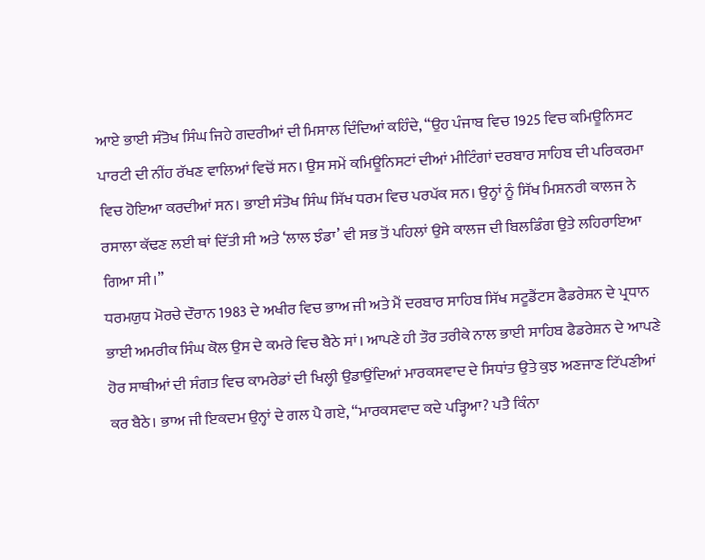ਆਏ ਭਾਈ ਸੰਤੋਖ ਸਿੰਘ ਜਿਹੇ ਗਦਰੀਆਂ ਦੀ ਮਿਸਾਲ ਦਿੰਦਿਆਂ ਕਹਿੰਦੇ, “ਉਹ ਪੰਜਾਬ ਵਿਚ 1925 ਵਿਚ ਕਮਿਊਨਿਸਟ ਪਾਰਟੀ ਦੀ ਨੀਂਹ ਰੱਖਣ ਵਾਲਿਆਂ ਵਿਚੋਂ ਸਨ। ਉਸ ਸਮੇਂ ਕਮਿਊਨਿਸਟਾਂ ਦੀਆਂ ਮੀਟਿੰਗਾਂ ਦਰਬਾਰ ਸਾਹਿਬ ਦੀ ਪਰਿਕਰਮਾ ਵਿਚ ਹੋਇਆ ਕਰਦੀਆਂ ਸਨ। ਭਾਈ ਸੰਤੋਖ ਸਿੰਘ ਸਿੱਖ ਧਰਮ ਵਿਚ ਪਰਪੱਕ ਸਨ। ਉਨ੍ਹਾਂ ਨੂੰ ਸਿੱਖ ਮਿਸ਼ਨਰੀ ਕਾਲਜ ਨੇ ਰਸਾਲਾ ਕੱਢਣ ਲਈ ਥਾਂ ਦਿੱਤੀ ਸੀ ਅਤੇ ‘ਲਾਲ ਝੰਡਾ’ ਵੀ ਸਭ ਤੋਂ ਪਹਿਲਾਂ ਉਸੇ ਕਾਲਜ ਦੀ ਬਿਲਡਿੰਗ ਉਤੇ ਲਹਿਰਾਇਆ ਗਿਆ ਸੀ।”
ਧਰਮਯੁਧ ਮੋਰਚੇ ਦੌਰਾਨ 1983 ਦੇ ਅਖੀਰ ਵਿਚ ਭਾਅ ਜੀ ਅਤੇ ਮੈਂ ਦਰਬਾਰ ਸਾਹਿਬ ਸਿੱਖ ਸਟੂਡੈਂਟਸ ਫੈਡਰੇਸ਼ਨ ਦੇ ਪ੍ਰਧਾਨ ਭਾਈ ਅਮਰੀਕ ਸਿੰਘ ਕੋਲ ਉਸ ਦੇ ਕਮਰੇ ਵਿਚ ਬੈਠੇ ਸਾਂ। ਆਪਣੇ ਹੀ ਤੌਰ ਤਰੀਕੇ ਨਾਲ ਭਾਈ ਸਾਹਿਬ ਫੈਡਰੇਸ਼ਨ ਦੇ ਆਪਣੇ ਹੋਰ ਸਾਥੀਆਂ ਦੀ ਸੰਗਤ ਵਿਚ ਕਾਮਰੇਡਾਂ ਦੀ ਖਿਲ੍ਹੀ ਉਡਾਉਂਦਿਆਂ ਮਾਰਕਸਵਾਦ ਦੇ ਸਿਧਾਂਤ ਉਤੇ ਕੁਝ ਅਣਜਾਣ ਟਿੱਪਣੀਆਂ ਕਰ ਬੈਠੇ। ਭਾਅ ਜੀ ਇਕਦਮ ਉਨ੍ਹਾਂ ਦੇ ਗਲ ਪੈ ਗਏ, “ਮਾਰਕਸਵਾਦ ਕਦੇ ਪੜ੍ਹਿਆ? ਪਤੈ ਕਿੰਨਾ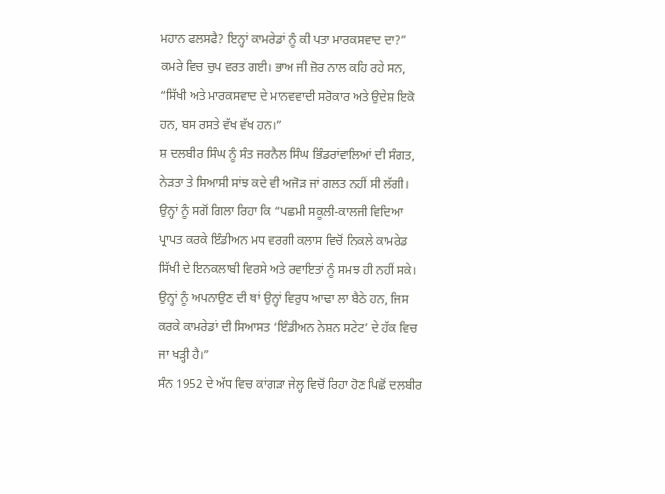ਮਹਾਨ ਫਲਸਫੈ? ਇਨ੍ਹਾਂ ਕਾਮਰੇਡਾਂ ਨੂੰ ਕੀ ਪਤਾ ਮਾਰਕਸਵਾਦ ਦਾ?” ਕਮਰੇ ਵਿਚ ਚੁਪ ਵਰਤ ਗਈ। ਭਾਅ ਜੀ ਜ਼ੋਰ ਨਾਲ ਕਹਿ ਰਹੇ ਸਨ, “ਸਿੱਖੀ ਅਤੇ ਮਾਰਕਸਵਾਦ ਦੇ ਮਾਨਵਵਾਦੀ ਸਰੋਕਾਰ ਅਤੇ ਉਦੇਸ਼ ਇਕੋ ਹਨ, ਬਸ ਰਸਤੇ ਵੱਖ ਵੱਖ ਹਨ।”
ਸ਼ ਦਲਬੀਰ ਸਿੰਘ ਨੂੰ ਸੰਤ ਜਰਨੈਲ ਸਿੰਘ ਭਿੰਡਰਾਂਵਾਲਿਆਂ ਦੀ ਸੰਗਤ, ਨੇੜਤਾ ਤੇ ਸਿਆਸੀ ਸਾਂਝ ਕਦੇ ਵੀ ਅਜੋੜ ਜਾਂ ਗਲਤ ਨਹੀਂ ਸੀ ਲੱਗੀ। ਉਨ੍ਹਾਂ ਨੂੰ ਸਗੋਂ ਗਿਲਾ ਰਿਹਾ ਕਿ “ਪਛਮੀ ਸਕੂਲੀ-ਕਾਲਜੀ ਵਿਦਿਆ ਪ੍ਰਾਪਤ ਕਰਕੇ ਇੰਡੀਅਨ ਮਧ ਵਰਗੀ ਕਲਾਸ ਵਿਚੋਂ ਨਿਕਲੇ ਕਾਮਰੇਡ ਸਿੱਖੀ ਦੇ ਇਨਕਲਾਬੀ ਵਿਰਸੇ ਅਤੇ ਰਵਾਇਤਾਂ ਨੂੰ ਸਮਝ ਹੀ ਨਹੀਂ ਸਕੇ। ਉਨ੍ਹਾਂ ਨੂੰ ਅਪਨਾਉਣ ਦੀ ਥਾਂ ਉਨ੍ਹਾਂ ਵਿਰੁਧ ਆਢਾ ਲਾ ਬੈਠੇ ਹਨ, ਜਿਸ ਕਰਕੇ ਕਾਮਰੇਡਾਂ ਦੀ ਸਿਆਸਤ ‘ਇੰਡੀਅਨ ਨੇਸ਼ਨ ਸਟੇਟ’ ਦੇ ਹੱਕ ਵਿਚ ਜਾ ਖੜ੍ਹੀ ਹੈ।”
ਸੰਨ 1952 ਦੇ ਅੱਧ ਵਿਚ ਕਾਂਗੜਾ ਜੇਲ੍ਹ ਵਿਚੋਂ ਰਿਹਾ ਹੋਣ ਪਿਛੋਂ ਦਲਬੀਰ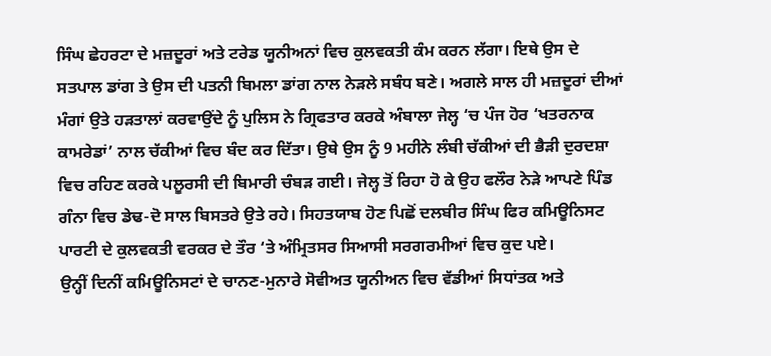ਸਿੰਘ ਛੇਹਰਟਾ ਦੇ ਮਜ਼ਦੂਰਾਂ ਅਤੇ ਟਰੇਡ ਯੂਨੀਅਨਾਂ ਵਿਚ ਕੁਲਵਕਤੀ ਕੰਮ ਕਰਨ ਲੱਗਾ। ਇਥੇ ਉਸ ਦੇ ਸਤਪਾਲ ਡਾਂਗ ਤੇ ਉਸ ਦੀ ਪਤਨੀ ਬਿਮਲਾ ਡਾਂਗ ਨਾਲ ਨੇੜਲੇ ਸਬੰਧ ਬਣੇ। ਅਗਲੇ ਸਾਲ ਹੀ ਮਜ਼ਦੂਰਾਂ ਦੀਆਂ ਮੰਗਾਂ ਉਤੇ ਹੜਤਾਲਾਂ ਕਰਵਾਉਂਦੇ ਨੂੰ ਪੁਲਿਸ ਨੇ ਗ੍ਰਿਫਤਾਰ ਕਰਕੇ ਅੰਬਾਲਾ ਜੇਲ੍ਹ ‘ਚ ਪੰਜ ਹੋਰ ‘ਖਤਰਨਾਕ ਕਾਮਰੇਡਾਂ’ ਨਾਲ ਚੱਕੀਆਂ ਵਿਚ ਬੰਦ ਕਰ ਦਿੱਤਾ। ਉਥੇ ਉਸ ਨੂੰ 9 ਮਹੀਨੇ ਲੰਬੀ ਚੱਕੀਆਂ ਦੀ ਭੈੜੀ ਦੁਰਦਸ਼ਾ ਵਿਚ ਰਹਿਣ ਕਰਕੇ ਪਲੂਰਸੀ ਦੀ ਬਿਮਾਰੀ ਚੰਬੜ ਗਈ। ਜੇਲ੍ਹ ਤੋਂ ਰਿਹਾ ਹੋ ਕੇ ਉਹ ਫਲੌਰ ਨੇੜੇ ਆਪਣੇ ਪਿੰਡ ਗੰਨਾ ਵਿਚ ਡੇਢ-ਦੋ ਸਾਲ ਬਿਸਤਰੇ ਉਤੇ ਰਹੇ। ਸਿਹਤਯਾਬ ਹੋਣ ਪਿਛੋਂ ਦਲਬੀਰ ਸਿੰਘ ਫਿਰ ਕਮਿਊਨਿਸਟ ਪਾਰਟੀ ਦੇ ਕੁਲਵਕਤੀ ਵਰਕਰ ਦੇ ਤੌਰ ‘ਤੇ ਅੰਮ੍ਰਿਤਸਰ ਸਿਆਸੀ ਸਰਗਰਮੀਆਂ ਵਿਚ ਕੁਦ ਪਏ।
ਉਨ੍ਹੀਂ ਦਿਨੀਂ ਕਮਿਊਨਿਸਟਾਂ ਦੇ ਚਾਨਣ-ਮੁਨਾਰੇ ਸੋਵੀਅਤ ਯੂਨੀਅਨ ਵਿਚ ਵੱਡੀਆਂ ਸਿਧਾਂਤਕ ਅਤੇ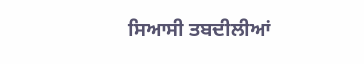ਸਿਆਸੀ ਤਬਦੀਲੀਆਂ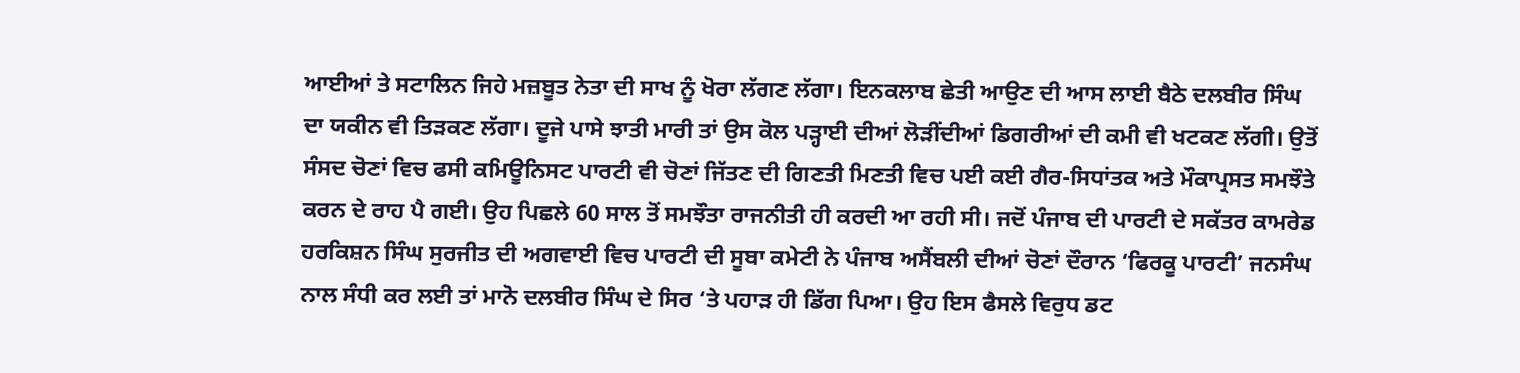ਆਈਆਂ ਤੇ ਸਟਾਲਿਨ ਜਿਹੇ ਮਜ਼ਬੂਤ ਨੇਤਾ ਦੀ ਸਾਖ ਨੂੰ ਖੋਰਾ ਲੱਗਣ ਲੱਗਾ। ਇਨਕਲਾਬ ਛੇਤੀ ਆਉਣ ਦੀ ਆਸ ਲਾਈ ਬੈਠੇ ਦਲਬੀਰ ਸਿੰਘ ਦਾ ਯਕੀਨ ਵੀ ਤਿੜਕਣ ਲੱਗਾ। ਦੂਜੇ ਪਾਸੇ ਝਾਤੀ ਮਾਰੀ ਤਾਂ ਉਸ ਕੋਲ ਪੜ੍ਹਾਈ ਦੀਆਂ ਲੋੜੀਂਦੀਆਂ ਡਿਗਰੀਆਂ ਦੀ ਕਮੀ ਵੀ ਖਟਕਣ ਲੱਗੀ। ਉਤੋਂ ਸੰਸਦ ਚੋਣਾਂ ਵਿਚ ਫਸੀ ਕਮਿਊਨਿਸਟ ਪਾਰਟੀ ਵੀ ਚੋਣਾਂ ਜਿੱਤਣ ਦੀ ਗਿਣਤੀ ਮਿਣਤੀ ਵਿਚ ਪਈ ਕਈ ਗੈਰ-ਸਿਧਾਂਤਕ ਅਤੇ ਮੌਕਾਪ੍ਰਸਤ ਸਮਝੌਤੇ ਕਰਨ ਦੇ ਰਾਹ ਪੈ ਗਈ। ਉਹ ਪਿਛਲੇ 60 ਸਾਲ ਤੋਂ ਸਮਝੌਤਾ ਰਾਜਨੀਤੀ ਹੀ ਕਰਦੀ ਆ ਰਹੀ ਸੀ। ਜਦੋਂ ਪੰਜਾਬ ਦੀ ਪਾਰਟੀ ਦੇ ਸਕੱਤਰ ਕਾਮਰੇਡ ਹਰਕਿਸ਼ਨ ਸਿੰਘ ਸੁਰਜੀਤ ਦੀ ਅਗਵਾਈ ਵਿਚ ਪਾਰਟੀ ਦੀ ਸੂਬਾ ਕਮੇਟੀ ਨੇ ਪੰਜਾਬ ਅਸੈਂਬਲੀ ਦੀਆਂ ਚੋਣਾਂ ਦੌਰਾਨ ‘ਫਿਰਕੂ ਪਾਰਟੀ’ ਜਨਸੰਘ ਨਾਲ ਸੰਧੀ ਕਰ ਲਈ ਤਾਂ ਮਾਨੋ ਦਲਬੀਰ ਸਿੰਘ ਦੇ ਸਿਰ ‘ਤੇ ਪਹਾੜ ਹੀ ਡਿੱਗ ਪਿਆ। ਉਹ ਇਸ ਫੈਸਲੇ ਵਿਰੁਧ ਡਟ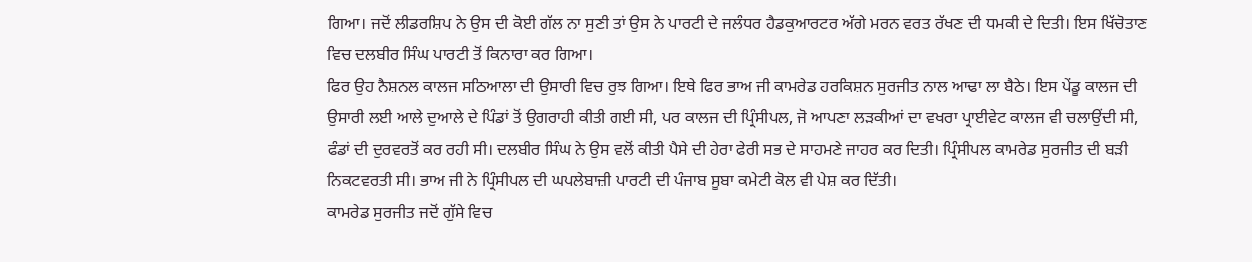ਗਿਆ। ਜਦੋਂ ਲੀਡਰਸ਼ਿਪ ਨੇ ਉਸ ਦੀ ਕੋਈ ਗੱਲ ਨਾ ਸੁਣੀ ਤਾਂ ਉਸ ਨੇ ਪਾਰਟੀ ਦੇ ਜਲੰਧਰ ਹੈਡਕੁਆਰਟਰ ਅੱਗੇ ਮਰਨ ਵਰਤ ਰੱਖਣ ਦੀ ਧਮਕੀ ਦੇ ਦਿਤੀ। ਇਸ ਖਿੱਚੋਤਾਣ ਵਿਚ ਦਲਬੀਰ ਸਿੰਘ ਪਾਰਟੀ ਤੋਂ ਕਿਨਾਰਾ ਕਰ ਗਿਆ।
ਫਿਰ ਉਹ ਨੈਸ਼ਨਲ ਕਾਲਜ ਸਠਿਆਲਾ ਦੀ ਉਸਾਰੀ ਵਿਚ ਰੁਝ ਗਿਆ। ਇਥੇ ਫਿਰ ਭਾਅ ਜੀ ਕਾਮਰੇਡ ਹਰਕਿਸ਼ਨ ਸੁਰਜੀਤ ਨਾਲ ਆਢਾ ਲਾ ਬੈਠੇ। ਇਸ ਪੇਂਡੂ ਕਾਲਜ ਦੀ ਉਸਾਰੀ ਲਈ ਆਲੇ ਦੁਆਲੇ ਦੇ ਪਿੰਡਾਂ ਤੋਂ ਉਗਰਾਹੀ ਕੀਤੀ ਗਈ ਸੀ, ਪਰ ਕਾਲਜ ਦੀ ਪ੍ਰਿੰਸੀਪਲ, ਜੋ ਆਪਣਾ ਲੜਕੀਆਂ ਦਾ ਵਖਰਾ ਪ੍ਰਾਈਵੇਟ ਕਾਲਜ ਵੀ ਚਲਾਉਂਦੀ ਸੀ, ਫੰਡਾਂ ਦੀ ਦੁਰਵਰਤੋਂ ਕਰ ਰਹੀ ਸੀ। ਦਲਬੀਰ ਸਿੰਘ ਨੇ ਉਸ ਵਲੋਂ ਕੀਤੀ ਪੈਸੇ ਦੀ ਹੇਰਾ ਫੇਰੀ ਸਭ ਦੇ ਸਾਹਮਣੇ ਜਾਹਰ ਕਰ ਦਿਤੀ। ਪ੍ਰਿੰਸੀਪਲ ਕਾਮਰੇਡ ਸੁਰਜੀਤ ਦੀ ਬੜੀ ਨਿਕਟਵਰਤੀ ਸੀ। ਭਾਅ ਜੀ ਨੇ ਪ੍ਰਿੰਸੀਪਲ ਦੀ ਘਪਲੇਬਾਜ਼ੀ ਪਾਰਟੀ ਦੀ ਪੰਜਾਬ ਸੂਬਾ ਕਮੇਟੀ ਕੋਲ ਵੀ ਪੇਸ਼ ਕਰ ਦਿੱਤੀ।
ਕਾਮਰੇਡ ਸੁਰਜੀਤ ਜਦੋਂ ਗੁੱਸੇ ਵਿਚ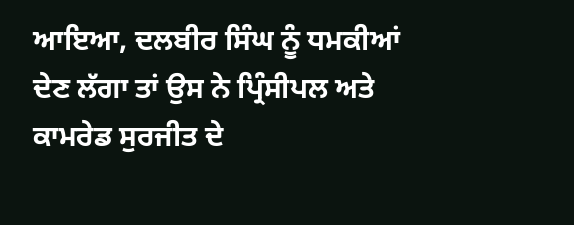ਆਇਆ, ਦਲਬੀਰ ਸਿੰਘ ਨੂੰ ਧਮਕੀਆਂ ਦੇਣ ਲੱਗਾ ਤਾਂ ਉਸ ਨੇ ਪ੍ਰਿੰਸੀਪਲ ਅਤੇ ਕਾਮਰੇਡ ਸੁਰਜੀਤ ਦੇ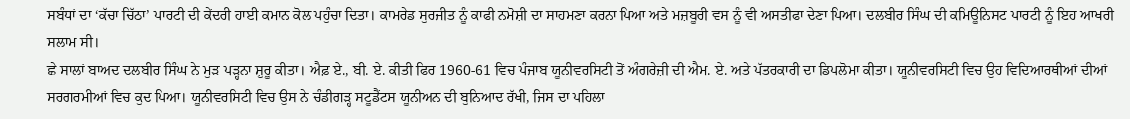ਸਬੰਧਾਂ ਦਾ ‘ਕੱਚਾ ਚਿੱਠਾ’ ਪਾਰਟੀ ਦੀ ਕੇਂਦਰੀ ਹਾਈ ਕਮਾਨ ਕੋਲ ਪਹੁੰਚਾ ਦਿਤਾ। ਕਾਮਰੇਡ ਸੁਰਜੀਤ ਨੂੰ ਕਾਫੀ ਨਮੋਸ਼ੀ ਦਾ ਸਾਹਮਣਾ ਕਰਨਾ ਪਿਆ ਅਤੇ ਮਜ਼ਬੂਰੀ ਵਸ ਨੂੰ ਵੀ ਅਸਤੀਫਾ ਦੇਣਾ ਪਿਆ। ਦਲਬੀਰ ਸਿੰਘ ਦੀ ਕਮਿਊਨਿਸਟ ਪਾਰਟੀ ਨੂੰ ਇਹ ਆਖਰੀ ਸਲਾਮ ਸੀ।
ਛੇ ਸਾਲਾਂ ਬਾਅਦ ਦਲਬੀਰ ਸਿੰਘ ਨੇ ਮੁੜ ਪੜ੍ਹਨਾ ਸ਼ੁਰੂ ਕੀਤਾ। ਐਫ਼ ਏ., ਬੀ. ਏ. ਕੀਤੀ ਫਿਰ 1960-61 ਵਿਚ ਪੰਜਾਬ ਯੂਨੀਵਰਸਿਟੀ ਤੋਂ ਅੰਗਰੇਜ਼ੀ ਦੀ ਐਮ. ਏ. ਅਤੇ ਪੱਤਰਕਾਰੀ ਦਾ ਡਿਪਲੋਮਾ ਕੀਤਾ। ਯੂਨੀਵਰਸਿਟੀ ਵਿਚ ਉਹ ਵਿਦਿਆਰਥੀਆਂ ਦੀਆਂ ਸਰਗਰਮੀਆਂ ਵਿਚ ਕੁਦ ਪਿਆ। ਯੂਨੀਵਰਸਿਟੀ ਵਿਚ ਉਸ ਨੇ ਚੰਡੀਗੜ੍ਹ ਸਟੂਡੈਂਟਸ ਯੂਨੀਅਨ ਦੀ ਬੁਨਿਆਦ ਰੱਖੀ, ਜਿਸ ਦਾ ਪਹਿਲਾ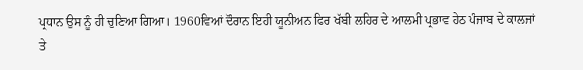ਪ੍ਰਧਾਨ ਉਸ ਨੂੰ ਹੀ ਚੁਣਿਆ ਗਿਆ। 1960ਵਿਆਂ ਦੌਰਾਨ ਇਹੀ ਯੂਨੀਅਨ ਫਿਰ ਖੱਬੀ ਲਹਿਰ ਦੇ ਆਲਮੀ ਪ੍ਰਭਾਵ ਹੇਠ ਪੰਜਾਬ ਦੇ ਕਾਲਜਾਂ ਤੇ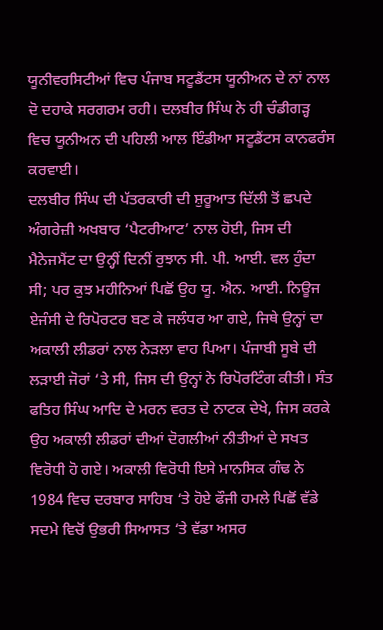ਯੂਨੀਵਰਸਿਟੀਆਂ ਵਿਚ ਪੰਜਾਬ ਸਟੂਡੈਂਟਸ ਯੂਨੀਅਨ ਦੇ ਨਾਂ ਨਾਲ ਦੋ ਦਹਾਕੇ ਸਰਗਰਮ ਰਹੀ। ਦਲਬੀਰ ਸਿੰਘ ਨੇ ਹੀ ਚੰਡੀਗੜ੍ਹ ਵਿਚ ਯੂਨੀਅਨ ਦੀ ਪਹਿਲੀ ਆਲ ਇੰਡੀਆ ਸਟੂਡੈਂਟਸ ਕਾਨਫਰੰਸ ਕਰਵਾਈ।
ਦਲਬੀਰ ਸਿੰਘ ਦੀ ਪੱਤਰਕਾਰੀ ਦੀ ਸ਼ੁਰੂਆਤ ਦਿੱਲੀ ਤੋਂ ਛਪਦੇ ਅੰਗਰੇਜ਼ੀ ਅਖਬਾਰ ‘ਪੈਟਰੀਆਟ’ ਨਾਲ ਹੋਈ, ਜਿਸ ਦੀ ਮੈਨੇਜਮੈਂਟ ਦਾ ਉਨ੍ਹੀਂ ਦਿਨੀਂ ਰੁਝਾਨ ਸੀ. ਪੀ. ਆਈ. ਵਲ ਹੁੰਦਾ ਸੀ; ਪਰ ਕੁਝ ਮਹੀਨਿਆਂ ਪਿਛੋਂ ਉਹ ਯੂ. ਐਨ. ਆਈ. ਨਿਊਜ ਏਜੰਸੀ ਦੇ ਰਿਪੋਰਟਰ ਬਣ ਕੇ ਜਲੰਧਰ ਆ ਗਏ, ਜਿਥੇ ਉਨ੍ਹਾਂ ਦਾ ਅਕਾਲੀ ਲੀਡਰਾਂ ਨਾਲ ਨੇੜਲਾ ਵਾਹ ਪਿਆ। ਪੰਜਾਬੀ ਸੂਬੇ ਦੀ ਲੜਾਈ ਜੋਰਾਂ ‘ਤੇ ਸੀ, ਜਿਸ ਦੀ ਉਨ੍ਹਾਂ ਨੇ ਰਿਪੋਰਟਿੰਗ ਕੀਤੀ। ਸੰਤ ਫਤਿਹ ਸਿੰਘ ਆਦਿ ਦੇ ਮਰਨ ਵਰਤ ਦੇ ਨਾਟਕ ਦੇਖੇ, ਜਿਸ ਕਰਕੇ ਉਹ ਅਕਾਲੀ ਲੀਡਰਾਂ ਦੀਆਂ ਦੋਗਲੀਆਂ ਨੀਤੀਆਂ ਦੇ ਸਖਤ ਵਿਰੋਧੀ ਹੋ ਗਏ। ਅਕਾਲੀ ਵਿਰੋਧੀ ਇਸੇ ਮਾਨਸਿਕ ਗੰਢ ਨੇ 1984 ਵਿਚ ਦਰਬਾਰ ਸਾਹਿਬ ‘ਤੇ ਹੋਏ ਫੌਜੀ ਹਮਲੇ ਪਿਛੋਂ ਵੱਡੇ ਸਦਮੇ ਵਿਚੋਂ ਉਭਰੀ ਸਿਆਸਤ ‘ਤੇ ਵੱਡਾ ਅਸਰ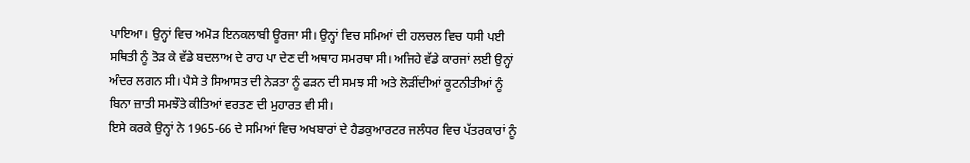ਪਾਇਆ। ਉਨ੍ਹਾਂ ਵਿਚ ਅਮੋੜ ਇਨਕਲਾਬੀ ਊਰਜਾ ਸੀ। ਉਨ੍ਹਾਂ ਵਿਚ ਸਮਿਆਂ ਦੀ ਹਲਚਲ ਵਿਚ ਧਸੀ ਪਈ ਸਥਿਤੀ ਨੂੰ ਤੋੜ ਕੇ ਵੱਡੇ ਬਦਲਾਅ ਦੇ ਰਾਹ ਪਾ ਦੇਣ ਦੀ ਅਥਾਹ ਸਮਰਥਾ ਸੀ। ਅਜਿਹੇ ਵੱਡੇ ਕਾਰਜਾਂ ਲਈ ਉਨ੍ਹਾਂ ਅੰਦਰ ਲਗਨ ਸੀ। ਪੈਸੇ ਤੇ ਸਿਆਸਤ ਦੀ ਨੇੜਤਾ ਨੂੰ ਫੜਨ ਦੀ ਸਮਝ ਸੀ ਅਤੇ ਲੋੜੀਂਦੀਆਂ ਕੂਟਨੀਤੀਆਂ ਨੂੰ ਬਿਨਾ ਜ਼ਾਤੀ ਸਮਝੌਤੇ ਕੀਤਿਆਂ ਵਰਤਣ ਦੀ ਮੁਹਾਰਤ ਵੀ ਸੀ।
ਇਸੇ ਕਰਕੇ ਉਨ੍ਹਾਂ ਨੇ 1965-66 ਦੇ ਸਮਿਆਂ ਵਿਚ ਅਖਬਾਰਾਂ ਦੇ ਹੈਡਕੁਆਰਟਰ ਜਲੰਧਰ ਵਿਚ ਪੱਤਰਕਾਰਾਂ ਨੂੰ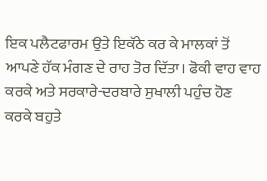ਇਕ ਪਲੈਟਫਾਰਮ ਉਤੇ ਇਕੱਠੇ ਕਰ ਕੇ ਮਾਲਕਾਂ ਤੋਂ ਆਪਣੇ ਹੱਕ ਮੰਗਣ ਦੇ ਰਾਹ ਤੋਰ ਦਿੱਤਾ। ਫੋਕੀ ਵਾਹ ਵਾਹ ਕਰਕੇ ਅਤੇ ਸਰਕਾਰੇ-ਦਰਬਾਰੇ ਸੁਖਾਲੀ ਪਹੁੰਚ ਹੋਣ ਕਰਕੇ ਬਹੁਤੇ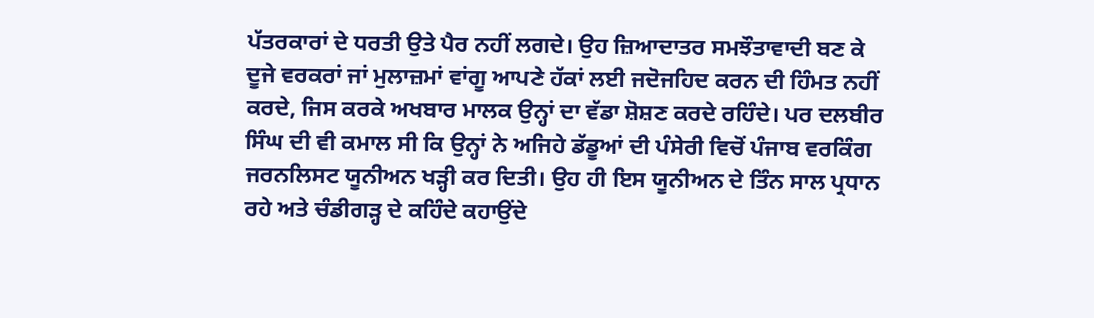ਪੱਤਰਕਾਰਾਂ ਦੇ ਧਰਤੀ ਉਤੇ ਪੈਰ ਨਹੀਂ ਲਗਦੇ। ਉਹ ਜ਼ਿਆਦਾਤਰ ਸਮਝੌਤਾਵਾਦੀ ਬਣ ਕੇ ਦੂਜੇ ਵਰਕਰਾਂ ਜਾਂ ਮੁਲਾਜ਼ਮਾਂ ਵਾਂਗੂ ਆਪਣੇ ਹੱਕਾਂ ਲਈ ਜਦੋਜਹਿਦ ਕਰਨ ਦੀ ਹਿੰਮਤ ਨਹੀਂ ਕਰਦੇ, ਜਿਸ ਕਰਕੇ ਅਖਬਾਰ ਮਾਲਕ ਉਨ੍ਹਾਂ ਦਾ ਵੱਡਾ ਸ਼ੋਸ਼ਣ ਕਰਦੇ ਰਹਿੰਦੇ। ਪਰ ਦਲਬੀਰ ਸਿੰਘ ਦੀ ਵੀ ਕਮਾਲ ਸੀ ਕਿ ਉਨ੍ਹਾਂ ਨੇ ਅਜਿਹੇ ਡੱਡੂਆਂ ਦੀ ਪੰਸੇਰੀ ਵਿਚੋਂ ਪੰਜਾਬ ਵਰਕਿੰਗ ਜਰਨਲਿਸਟ ਯੂਨੀਅਨ ਖੜ੍ਹੀ ਕਰ ਦਿਤੀ। ਉਹ ਹੀ ਇਸ ਯੂਨੀਅਨ ਦੇ ਤਿੰਨ ਸਾਲ ਪ੍ਰਧਾਨ ਰਹੇ ਅਤੇ ਚੰਡੀਗੜ੍ਹ ਦੇ ਕਹਿੰਦੇ ਕਹਾਉਂਦੇ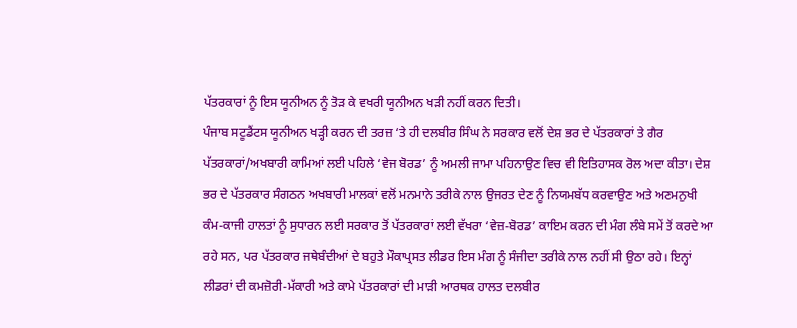ਪੱਤਰਕਾਰਾਂ ਨੂੰ ਇਸ ਯੂਨੀਅਨ ਨੂੰ ਤੋੜ ਕੇ ਵਖਰੀ ਯੂਨੀਅਨ ਖੜੀ ਨਹੀਂ ਕਰਨ ਦਿਤੀ।
ਪੰਜਾਬ ਸਟੂਡੈਂਟਸ ਯੂਨੀਅਨ ਖੜ੍ਹੀ ਕਰਨ ਦੀ ਤਰਜ਼ ‘ਤੇ ਹੀ ਦਲਬੀਰ ਸਿੰਘ ਨੇ ਸਰਕਾਰ ਵਲੋਂ ਦੇਸ਼ ਭਰ ਦੇ ਪੱਤਰਕਾਰਾਂ ਤੇ ਗੈਰ ਪੱਤਰਕਾਰਾਂ/ਅਖਬਾਰੀ ਕਾਮਿਆਂ ਲਈ ਪਹਿਲੇ ‘ਵੇਜ ਬੋਰਡ’ ਨੂੰ ਅਮਲੀ ਜਾਮਾ ਪਹਿਨਾਉਣ ਵਿਚ ਵੀ ਇਤਿਹਾਸਕ ਰੋਲ ਅਦਾ ਕੀਤਾ। ਦੇਸ਼ ਭਰ ਦੇ ਪੱਤਰਕਾਰ ਸੰਗਠਨ ਅਖਬਾਰੀ ਮਾਲਕਾਂ ਵਲੋਂ ਮਨਮਾਨੇ ਤਰੀਕੇ ਨਾਲ ਉਜਰਤ ਦੇਣ ਨੂੰ ਨਿਯਮਬੱਧ ਕਰਵਾਉਣ ਅਤੇ ਅਣਮਨੁਖੀ ਕੰਮ-ਕਾਜੀ ਹਾਲਤਾਂ ਨੂੰ ਸੁਧਾਰਨ ਲਈ ਸਰਕਾਰ ਤੋਂ ਪੱਤਰਕਾਰਾਂ ਲਈ ਵੱਖਰਾ ‘ਵੇਜ਼-ਬੋਰਡ’ ਕਾਇਮ ਕਰਨ ਦੀ ਮੰਗ ਲੰਬੇ ਸਮੇਂ ਤੋਂ ਕਰਦੇ ਆ ਰਹੇ ਸਨ, ਪਰ ਪੱਤਰਕਾਰ ਜਥੇਬੰਦੀਆਂ ਦੇ ਬਹੁਤੇ ਮੌਕਾਪ੍ਰਸਤ ਲੀਡਰ ਇਸ ਮੰਗ ਨੂੰ ਸੰਜੀਦਾ ਤਰੀਕੇ ਨਾਲ ਨਹੀਂ ਸੀ ਉਠਾ ਰਹੇ। ਇਨ੍ਹਾਂ ਲੀਡਰਾਂ ਦੀ ਕਮਜ਼ੋਰੀ-ਮੱਕਾਰੀ ਅਤੇ ਕਾਮੇ ਪੱਤਰਕਾਰਾਂ ਦੀ ਮਾੜੀ ਆਰਥਕ ਹਾਲਤ ਦਲਬੀਰ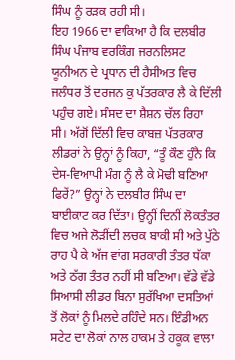ਸਿੰਘ ਨੂੰ ਰੜਕ ਰਹੀ ਸੀ।
ਇਹ 1966 ਦਾ ਵਾਕਿਆ ਹੈ ਕਿ ਦਲਬੀਰ ਸਿੰਘ ਪੰਜਾਬ ਵਰਕਿੰਗ ਜਰਨਲਿਸਟ ਯੂਨੀਅਨ ਦੇ ਪ੍ਰਧਾਨ ਦੀ ਹੈਸੀਅਤ ਵਿਚ ਜਲੰਧਰ ਤੋਂ ਦਰਜਨ ਕੁ ਪੱਤਰਕਾਰ ਲੈ ਕੇ ਦਿੱਲੀ ਪਹੁੰਚ ਗਏ। ਸੰਸਦ ਦਾ ਸ਼ੈਸ਼ਨ ਚੱਲ ਰਿਹਾ ਸੀ। ਅੱਗੋਂ ਦਿੱਲੀ ਵਿਚ ਕਾਬਜ਼ ਪੱਤਰਕਾਰ ਲੀਡਰਾਂ ਨੇ ਉਨ੍ਹਾਂ ਨੂੰ ਕਿਹਾ, “ਤੂੰ ਕੌਣ ਹੁੰਨੈ ਕਿ ਦੇਸ-ਵਿਆਪੀ ਮੰਗ ਨੂੰ ਲੈ ਕੇ ਮੋਢੀ ਬਣਿਆ ਫਿਰੇਂ?” ਉਨ੍ਹਾਂ ਨੇ ਦਲਬੀਰ ਸਿੰਘ ਦਾ ਬਾਈਕਾਟ ਕਰ ਦਿੱਤਾ। ਉਨ੍ਹੀਂ ਦਿਨੀਂ ਲੋਕਤੰਤਰ ਵਿਚ ਅਜੇ ਲੋੜੀਂਦੀ ਲਚਕ ਬਾਕੀ ਸੀ ਅਤੇ ਪੁੱਠੇ ਰਾਹ ਪੈ ਕੇ ਅੱਜ ਵਾਂਗ ਸਰਕਾਰੀ ਤੰਤਰ ਧੱਕਾ ਅਤੇ ਠੱਗ ਤੰਤਰ ਨਹੀਂ ਸੀ ਬਣਿਆ। ਵੱਡੇ ਵੱਡੇ ਸਿਆਸੀ ਲੀਡਰ ਬਿਨਾ ਸੁਰੱਖਿਆ ਦਸਤਿਆਂ ਤੋਂ ਲੋਕਾਂ ਨੂੰ ਮਿਲਦੇ ਰਹਿੰਦੇ ਸਨ। ਇੰਡੀਅਨ ਸਟੇਟ ਦਾ ਲੋਕਾਂ ਨਾਲ ਹਾਕਮ ਤੇ ਹਕੂਕ ਵਾਲਾ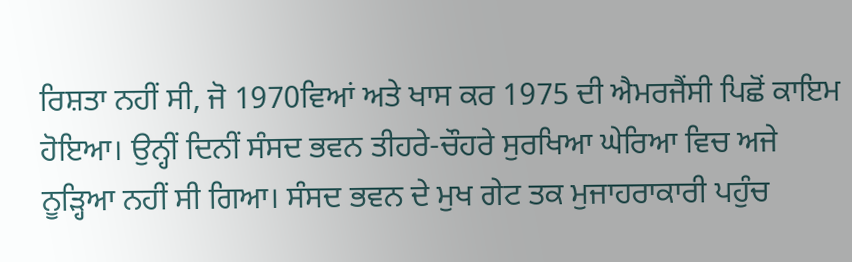ਰਿਸ਼ਤਾ ਨਹੀਂ ਸੀ, ਜੋ 1970ਵਿਆਂ ਅਤੇ ਖਾਸ ਕਰ 1975 ਦੀ ਐਮਰਜੈਂਸੀ ਪਿਛੋਂ ਕਾਇਮ ਹੋਇਆ। ਉਨ੍ਹੀਂ ਦਿਨੀਂ ਸੰਸਦ ਭਵਨ ਤੀਹਰੇ-ਚੌਹਰੇ ਸੁਰਖਿਆ ਘੇਰਿਆ ਵਿਚ ਅਜੇ ਨੂੜ੍ਹਿਆ ਨਹੀਂ ਸੀ ਗਿਆ। ਸੰਸਦ ਭਵਨ ਦੇ ਮੁਖ ਗੇਟ ਤਕ ਮੁਜਾਹਰਾਕਾਰੀ ਪਹੁੰਚ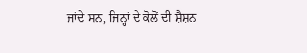ਜਾਂਦੇ ਸਨ, ਜਿਨ੍ਹਾਂ ਦੇ ਕੋਲੋਂ ਦੀ ਸ਼ੈਸ਼ਨ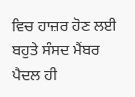ਵਿਚ ਹਾਜ਼ਰ ਹੋਣ ਲਈ ਬਹੁਤੇ ਸੰਸਦ ਮੈਂਬਰ ਪੈਦਲ ਹੀ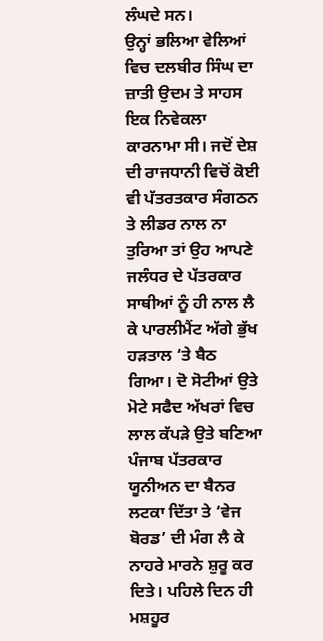ਲੰਘਦੇ ਸਨ।
ਉਨ੍ਹਾਂ ਭਲਿਆ ਵੇਲਿਆਂ ਵਿਚ ਦਲਬੀਰ ਸਿੰਘ ਦਾ ਜ਼ਾਤੀ ਉਦਮ ਤੇ ਸਾਹਸ ਇਕ ਨਿਵੇਕਲਾ ਕਾਰਨਾਮਾ ਸੀ। ਜਦੋਂ ਦੇਸ਼ ਦੀ ਰਾਜਧਾਨੀ ਵਿਚੋਂ ਕੋਈ ਵੀ ਪੱਤਰਤਕਾਰ ਸੰਗਠਨ ਤੇ ਲੀਡਰ ਨਾਲ ਨਾ ਤੁਰਿਆ ਤਾਂ ਉਹ ਆਪਣੇ ਜਲੰਧਰ ਦੇ ਪੱਤਰਕਾਰ ਸਾਥੀਆਂ ਨੂੰ ਹੀ ਨਾਲ ਲੈ ਕੇ ਪਾਰਲੀਮੈਂਟ ਅੱਗੇ ਭੁੱਖ ਹੜਤਾਲ ‘ਤੇ ਬੈਠ ਗਿਆ। ਦੋ ਸੋਟੀਆਂ ਉਤੇ ਮੋਟੇ ਸਫੈਦ ਅੱਖਰਾਂ ਵਿਚ ਲਾਲ ਕੱਪੜੇ ਉਤੇ ਬਣਿਆ ਪੰਜਾਬ ਪੱਤਰਕਾਰ ਯੂਨੀਅਨ ਦਾ ਬੈਨਰ ਲਟਕਾ ਦਿੱਤਾ ਤੇ ‘ਵੇਜ ਬੋਰਡ’ ਦੀ ਮੰਗ ਲੈ ਕੇ ਨਾਹਰੇ ਮਾਰਨੇ ਸ਼ੁਰੂ ਕਰ ਦਿਤੇ। ਪਹਿਲੇ ਦਿਨ ਹੀ ਮਸ਼ਹੂਰ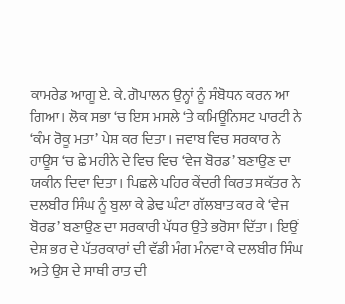ਕਾਮਰੇਡ ਆਗੂ ਏ. ਕੇ. ਗੋਪਾਲਨ ਉਨ੍ਹਾਂ ਨੂੰ ਸੰਬੋਧਨ ਕਰਨ ਆ ਗਿਆ। ਲੋਕ ਸਭਾ ‘ਚ ਇਸ ਮਸਲੇ ‘ਤੇ ਕਮਿਊਨਿਸਟ ਪਾਰਟੀ ਨੇ ‘ਕੰਮ ਰੋਕੂ ਮਤਾ’ ਪੇਸ਼ ਕਰ ਦਿਤਾ। ਜਵਾਬ ਵਿਚ ਸਰਕਾਰ ਨੇ ਹਾਊਸ ‘ਚ ਛੇ ਮਹੀਨੇ ਦੇ ਵਿਚ ਵਿਚ ‘ਵੇਜ ਬੋਰਡ’ ਬਣਾਉਣ ਦਾ ਯਕੀਨ ਦਿਵਾ ਦਿਤਾ। ਪਿਛਲੇ ਪਹਿਰ ਕੇਂਦਰੀ ਕਿਰਤ ਸਕੱਤਰ ਨੇ ਦਲਬੀਰ ਸਿੰਘ ਨੂੰ ਬੁਲਾ ਕੇ ਡੇਢ ਘੰਟਾ ਗੱਲਬਾਤ ਕਰ ਕੇ ‘ਵੇਜ ਬੋਰਡ’ ਬਣਾਉਣ ਦਾ ਸਰਕਾਰੀ ਪੱਧਰ ਉਤੇ ਭਰੋਸਾ ਦਿੱਤਾ। ਇਉਂ ਦੇਸ਼ ਭਰ ਦੇ ਪੱਤਰਕਾਰਾਂ ਦੀ ਵੱਡੀ ਮੰਗ ਮੰਨਵਾ ਕੇ ਦਲਬੀਰ ਸਿੰਘ ਅਤੇ ਉਸ ਦੇ ਸਾਥੀ ਰਾਤ ਦੀ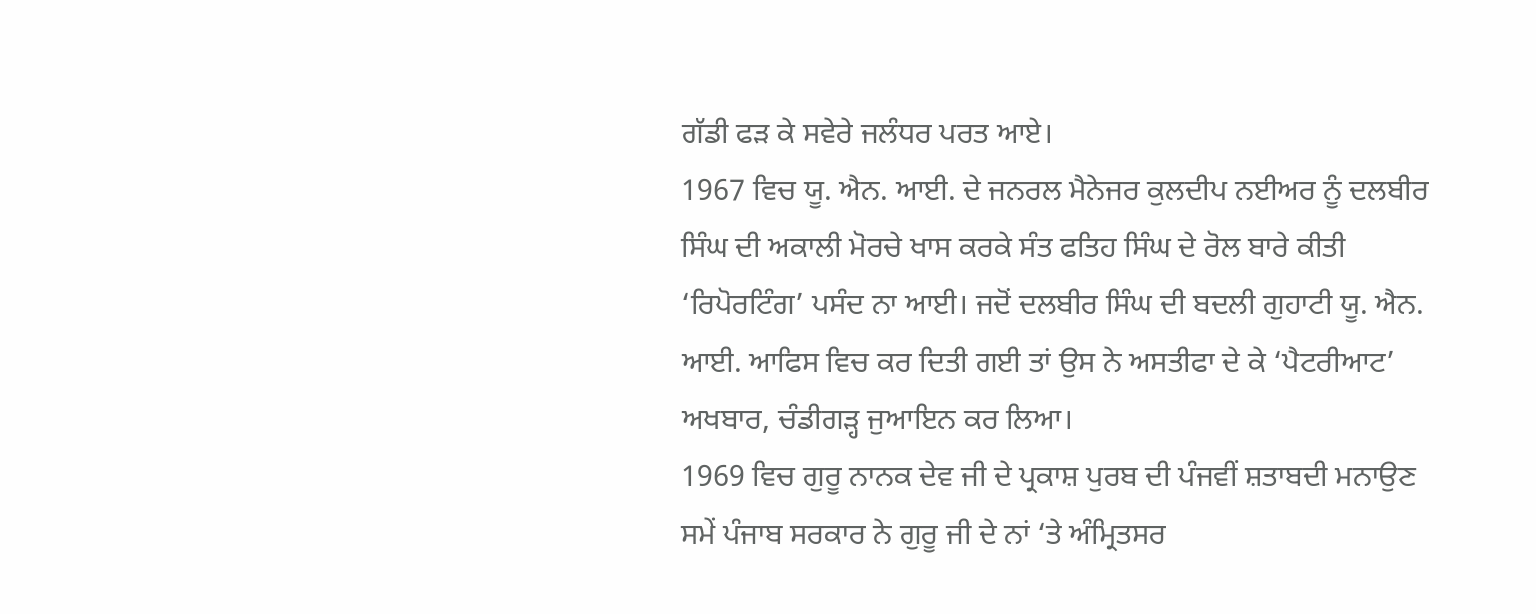ਗੱਡੀ ਫੜ ਕੇ ਸਵੇਰੇ ਜਲੰਧਰ ਪਰਤ ਆਏ।
1967 ਵਿਚ ਯੂ. ਐਨ. ਆਈ. ਦੇ ਜਨਰਲ ਮੈਨੇਜਰ ਕੁਲਦੀਪ ਨਈਅਰ ਨੂੰ ਦਲਬੀਰ ਸਿੰਘ ਦੀ ਅਕਾਲੀ ਮੋਰਚੇ ਖਾਸ ਕਰਕੇ ਸੰਤ ਫਤਿਹ ਸਿੰਘ ਦੇ ਰੋਲ ਬਾਰੇ ਕੀਤੀ ‘ਰਿਪੋਰਟਿੰਗ’ ਪਸੰਦ ਨਾ ਆਈ। ਜਦੋਂ ਦਲਬੀਰ ਸਿੰਘ ਦੀ ਬਦਲੀ ਗੁਹਾਟੀ ਯੂ. ਐਨ. ਆਈ. ਆਫਿਸ ਵਿਚ ਕਰ ਦਿਤੀ ਗਈ ਤਾਂ ਉਸ ਨੇ ਅਸਤੀਫਾ ਦੇ ਕੇ ‘ਪੈਟਰੀਆਟ’ ਅਖਬਾਰ, ਚੰਡੀਗੜ੍ਹ ਜੁਆਇਨ ਕਰ ਲਿਆ।
1969 ਵਿਚ ਗੁਰੂ ਨਾਨਕ ਦੇਵ ਜੀ ਦੇ ਪ੍ਰਕਾਸ਼ ਪੁਰਬ ਦੀ ਪੰਜਵੀਂ ਸ਼ਤਾਬਦੀ ਮਨਾਉਣ ਸਮੇਂ ਪੰਜਾਬ ਸਰਕਾਰ ਨੇ ਗੁਰੂ ਜੀ ਦੇ ਨਾਂ ‘ਤੇ ਅੰਮ੍ਰਿਤਸਰ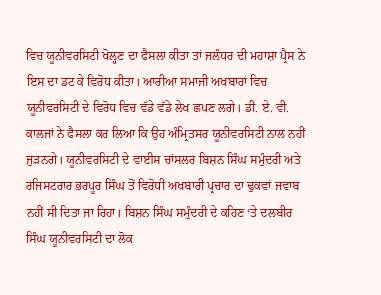ਵਿਚ ਯੂਨੀਵਰਸਿਟੀ ਖੋਲ੍ਹਣ ਦਾ ਫੈਸਲਾ ਕੀਤਾ ਤਾਂ ਜਲੰਧਰ ਦੀ ਮਹਾਸ਼ਾ ਪ੍ਰੈਸ ਨੇ ਇਸ ਦਾ ਡਟ ਕੇ ਵਿਰੋਧ ਕੀਤਾ। ਆਰੀਆ ਸਮਾਜੀ ਅਖਬਾਰਾਂ ਵਿਚ ਯੂਨੀਵਰਸਿਟੀ ਦੇ ਵਿਰੋਧ ਵਿਚ ਵੱਡੇ ਵੱਡੇ ਲੇਖ ਛਪਣ ਲਗੇ। ਡੀ. ਏ. ਵੀ. ਕਾਲਜਾਂ ਨੇ ਫੈਸਲਾ ਕਰ ਲਿਆ ਕਿ ਉਹ ਅੰਮ੍ਰਿਤਸਰ ਯੂਨੀਵਰਸਿਟੀ ਨਾਲ ਨਹੀਂ ਜੁੜਨਗੇ। ਯੂਨੀਵਰਸਿਟੀ ਦੇ ਵਾਈਸ ਚਾਂਸਲਰ ਬਿਸ਼ਨ ਸਿੰਘ ਸਮੁੰਦਰੀ ਅਤੇ ਰਜਿਸਟਰਾਰ ਭਰਪੂਰ ਸਿੰਘ ਤੋਂ ਵਿਰੋਧੀ ਅਖਬਾਰੀ ਪ੍ਰਚਾਰ ਦਾ ਢੁਕਵਾਂ ਜਵਾਬ ਨਹੀਂ ਸੀ ਦਿਤਾ ਜਾ ਰਿਹਾ। ਬਿਸ਼ਨ ਸਿੰਘ ਸਮੁੰਦਰੀ ਦੇ ਕਹਿਣ ‘ਤੇ ਦਲਬੀਰ ਸਿੰਘ ਯੂਨੀਵਰਸਿਟੀ ਦਾ ਲੋਕ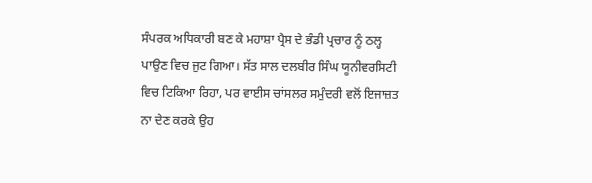ਸੰਪਰਕ ਅਧਿਕਾਰੀ ਬਣ ਕੇ ਮਹਾਸ਼ਾ ਪ੍ਰੈਸ ਦੇ ਭੰਡੀ ਪ੍ਰਚਾਰ ਨੂੰ ਠਲ੍ਹ ਪਾਉਣ ਵਿਚ ਜੁਟ ਗਿਆ। ਸੱਤ ਸਾਲ ਦਲਬੀਰ ਸਿੰਘ ਯੂਨੀਵਰਸਿਟੀ ਵਿਚ ਟਿਕਿਆ ਰਿਹਾ, ਪਰ ਵਾਈਸ ਚਾਂਸਲਰ ਸਮੁੰਦਰੀ ਵਲੋਂ ਇਜਾਜ਼ਤ ਨਾ ਦੇਣ ਕਰਕੇ ਉਹ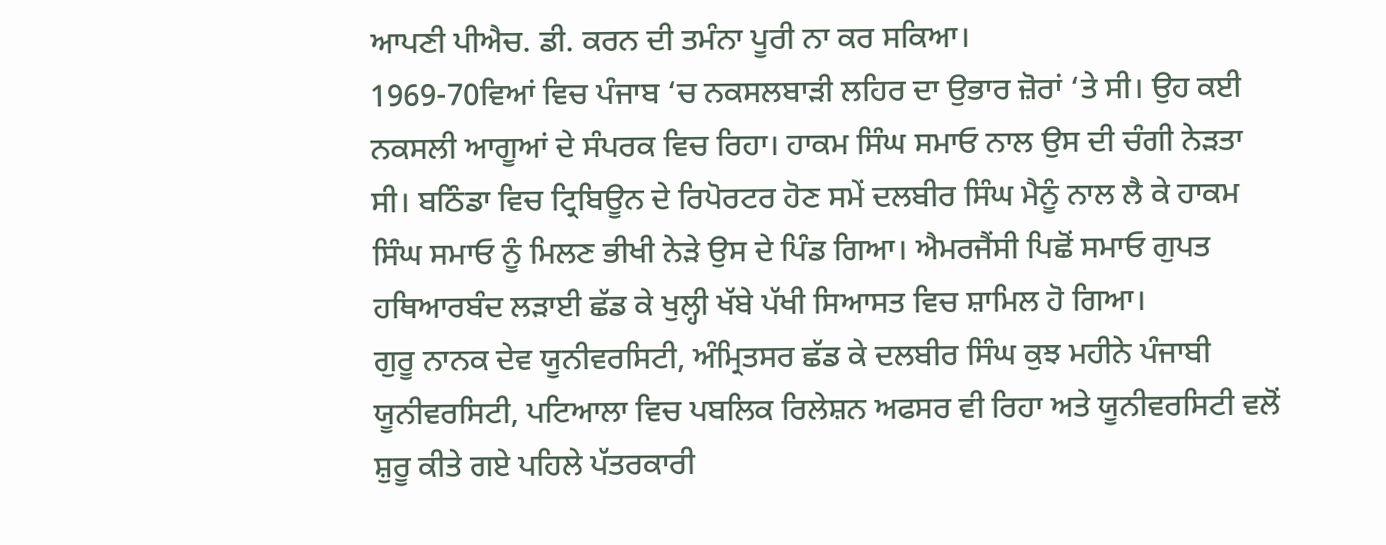ਆਪਣੀ ਪੀਐਚ. ਡੀ. ਕਰਨ ਦੀ ਤਮੰਨਾ ਪੂਰੀ ਨਾ ਕਰ ਸਕਿਆ।
1969-70ਵਿਆਂ ਵਿਚ ਪੰਜਾਬ ‘ਚ ਨਕਸਲਬਾੜੀ ਲਹਿਰ ਦਾ ਉਭਾਰ ਜ਼ੋਰਾਂ ‘ਤੇ ਸੀ। ਉਹ ਕਈ ਨਕਸਲੀ ਆਗੂਆਂ ਦੇ ਸੰਪਰਕ ਵਿਚ ਰਿਹਾ। ਹਾਕਮ ਸਿੰਘ ਸਮਾਓ ਨਾਲ ਉਸ ਦੀ ਚੰਗੀ ਨੇੜਤਾ ਸੀ। ਬਠਿੰਡਾ ਵਿਚ ਟ੍ਰਿਬਿਊਨ ਦੇ ਰਿਪੋਰਟਰ ਹੋਣ ਸਮੇਂ ਦਲਬੀਰ ਸਿੰਘ ਮੈਨੂੰ ਨਾਲ ਲੈ ਕੇ ਹਾਕਮ ਸਿੰਘ ਸਮਾਓ ਨੂੰ ਮਿਲਣ ਭੀਖੀ ਨੇੜੇ ਉਸ ਦੇ ਪਿੰਡ ਗਿਆ। ਐਮਰਜੈਂਸੀ ਪਿਛੋਂ ਸਮਾਓ ਗੁਪਤ ਹਥਿਆਰਬੰਦ ਲੜਾਈ ਛੱਡ ਕੇ ਖੁਲ੍ਹੀ ਖੱਬੇ ਪੱਖੀ ਸਿਆਸਤ ਵਿਚ ਸ਼ਾਮਿਲ ਹੋ ਗਿਆ।
ਗੁਰੂ ਨਾਨਕ ਦੇਵ ਯੂਨੀਵਰਸਿਟੀ, ਅੰਮ੍ਰਿਤਸਰ ਛੱਡ ਕੇ ਦਲਬੀਰ ਸਿੰਘ ਕੁਝ ਮਹੀਨੇ ਪੰਜਾਬੀ ਯੂਨੀਵਰਸਿਟੀ, ਪਟਿਆਲਾ ਵਿਚ ਪਬਲਿਕ ਰਿਲੇਸ਼ਨ ਅਫਸਰ ਵੀ ਰਿਹਾ ਅਤੇ ਯੂਨੀਵਰਸਿਟੀ ਵਲੋਂ ਸ਼ੁਰੂ ਕੀਤੇ ਗਏ ਪਹਿਲੇ ਪੱਤਰਕਾਰੀ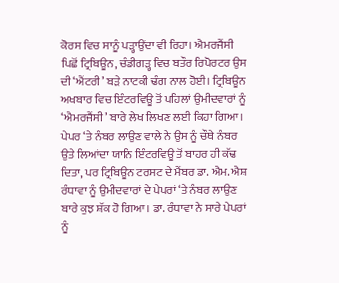ਕੋਰਸ ਵਿਚ ਸਾਨੂੰ ਪੜ੍ਹਾਉਂਦਾ ਵੀ ਰਿਹਾ। ਐਮਰਜੈਂਸੀ ਪਿਛੋਂ ਟ੍ਰਿਬਿਊਨ, ਚੰਡੀਗੜ੍ਹ ਵਿਚ ਬਤੌਰ ਰਿਪੋਰਟਰ ਉਸ ਦੀ ‘ਐਂਟਰੀ’ ਬੜੇ ਨਾਟਕੀ ਢੰਗ ਨਾਲ ਹੋਈ। ਟ੍ਰਿਬਿਊਨ ਅਖਬਾਰ ਵਿਚ ਇੰਟਰਵਿਊ ਤੋਂ ਪਹਿਲਾਂ ਉਮੀਦਵਾਰਾਂ ਨੂੰ ‘ਐਮਰਜੈਂਸੀ’ ਬਾਰੇ ਲੇਖ ਲਿਖਣ ਲਈ ਕਿਹਾ ਗਿਆ। ਪੇਪਰ ‘ਤੇ ਨੰਬਰ ਲਾਉਣ ਵਾਲੇ ਨੇ ਉਸ ਨੂੰ ਚੌਥੇ ਨੰਬਰ ਉਤੇ ਲਿਆਂਦਾ ਯਾਨਿ ਇੰਟਰਵਿਊ ਤੋਂ ਬਾਹਰ ਹੀ ਕੱਢ ਦਿਤਾ, ਪਰ ਟ੍ਰਿਬਿਊਨ ਟਰਸਟ ਦੇ ਮੈਂਬਰ ਡਾ. ਐਮ. ਐਸ਼ ਰੰਧਾਵਾ ਨੂੰ ਉਮੀਦਵਾਰਾਂ ਦੇ ਪੇਪਰਾਂ ‘ਤੇ ਨੰਬਰ ਲਾਉਣ ਬਾਰੇ ਕੁਝ ਸ਼ੱਕ ਹੋ ਗਿਆ। ਡਾ. ਰੰਧਾਵਾ ਨੇ ਸਾਰੇ ਪੇਪਰਾਂ ਨੂੰ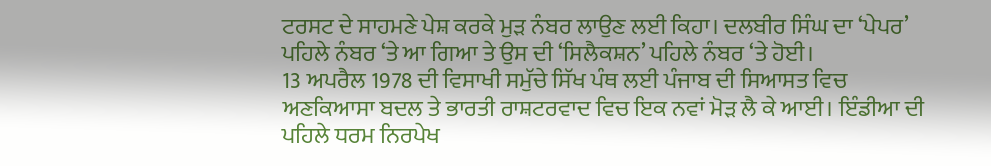ਟਰਸਟ ਦੇ ਸਾਹਮਣੇ ਪੇਸ਼ ਕਰਕੇ ਮੁੜ ਨੰਬਰ ਲਾਉਣ ਲਈ ਕਿਹਾ। ਦਲਬੀਰ ਸਿੰਘ ਦਾ ‘ਪੇਪਰ’ ਪਹਿਲੇ ਨੰਬਰ ‘ਤੇ ਆ ਗਿਆ ਤੇ ਉਸ ਦੀ ‘ਸਿਲੈਕਸ਼ਨ’ ਪਹਿਲੇ ਨੰਬਰ ‘ਤੇ ਹੋਈ।
13 ਅਪਰੈਲ 1978 ਦੀ ਵਿਸਾਖੀ ਸਮੁੱਚੇ ਸਿੱਖ ਪੰਥ ਲਈ ਪੰਜਾਬ ਦੀ ਸਿਆਸਤ ਵਿਚ ਅਣਕਿਆਸਾ ਬਦਲ ਤੇ ਭਾਰਤੀ ਰਾਸ਼ਟਰਵਾਦ ਵਿਚ ਇਕ ਨਵਾਂ ਮੋੜ ਲੈ ਕੇ ਆਈ। ਇੰਡੀਆ ਦੀ ਪਹਿਲੇ ਧਰਮ ਨਿਰਪੇਖ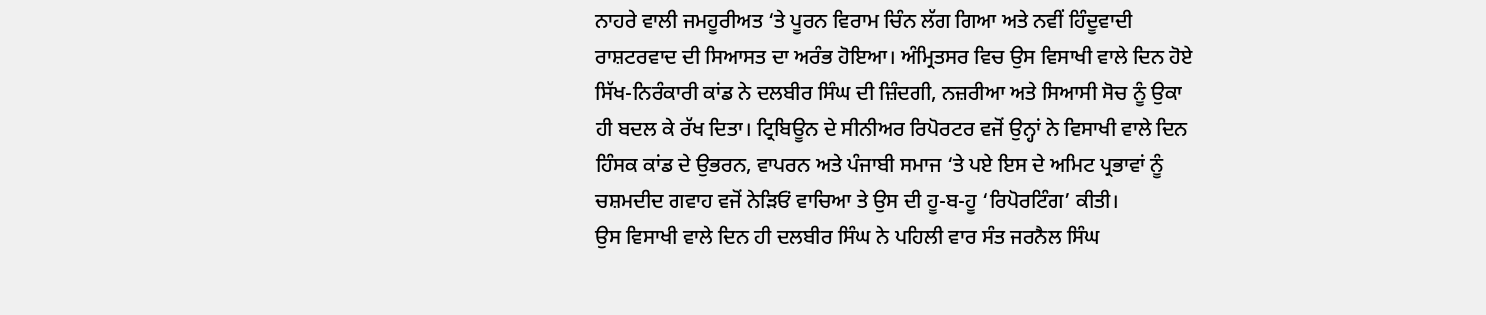ਨਾਹਰੇ ਵਾਲੀ ਜਮਹੂਰੀਅਤ ‘ਤੇ ਪੂਰਨ ਵਿਰਾਮ ਚਿੰਨ ਲੱਗ ਗਿਆ ਅਤੇ ਨਵੀਂ ਹਿੰਦੂਵਾਦੀ ਰਾਸ਼ਟਰਵਾਦ ਦੀ ਸਿਆਸਤ ਦਾ ਅਰੰਭ ਹੋਇਆ। ਅੰਮ੍ਰਿਤਸਰ ਵਿਚ ਉਸ ਵਿਸਾਖੀ ਵਾਲੇ ਦਿਨ ਹੋਏ ਸਿੱਖ-ਨਿਰੰਕਾਰੀ ਕਾਂਡ ਨੇ ਦਲਬੀਰ ਸਿੰਘ ਦੀ ਜ਼ਿੰਦਗੀ, ਨਜ਼ਰੀਆ ਅਤੇ ਸਿਆਸੀ ਸੋਚ ਨੂੰ ਉਕਾ ਹੀ ਬਦਲ ਕੇ ਰੱਖ ਦਿਤਾ। ਟ੍ਰਿਬਿਊਨ ਦੇ ਸੀਨੀਅਰ ਰਿਪੋਰਟਰ ਵਜੋਂ ਉਨ੍ਹਾਂ ਨੇ ਵਿਸਾਖੀ ਵਾਲੇ ਦਿਨ ਹਿੰਸਕ ਕਾਂਡ ਦੇ ਉਭਰਨ, ਵਾਪਰਨ ਅਤੇ ਪੰਜਾਬੀ ਸਮਾਜ ‘ਤੇ ਪਏ ਇਸ ਦੇ ਅਮਿਟ ਪ੍ਰਭਾਵਾਂ ਨੂੰ ਚਸ਼ਮਦੀਦ ਗਵਾਹ ਵਜੋਂ ਨੇੜਿਓਂ ਵਾਚਿਆ ਤੇ ਉਸ ਦੀ ਹੂ-ਬ-ਹੂ ‘ਰਿਪੋਰਟਿੰਗ’ ਕੀਤੀ।
ਉਸ ਵਿਸਾਖੀ ਵਾਲੇ ਦਿਨ ਹੀ ਦਲਬੀਰ ਸਿੰਘ ਨੇ ਪਹਿਲੀ ਵਾਰ ਸੰਤ ਜਰਨੈਲ ਸਿੰਘ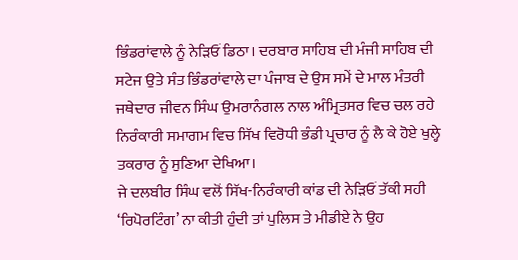ਭਿੰਡਰਾਂਵਾਲੇ ਨੂੰ ਨੇੜਿਓਂ ਡਿਠਾ। ਦਰਬਾਰ ਸਾਹਿਬ ਦੀ ਮੰਜੀ ਸਾਹਿਬ ਦੀ ਸਟੇਜ ਉਤੇ ਸੰਤ ਭਿੰਡਰਾਂਵਾਲੇ ਦਾ ਪੰਜਾਬ ਦੇ ਉਸ ਸਮੇਂ ਦੇ ਮਾਲ ਮੰਤਰੀ ਜਥੇਦਾਰ ਜੀਵਨ ਸਿੰਘ ਉਮਰਾਨੰਗਲ ਨਾਲ ਅੰਮ੍ਰਿਤਸਰ ਵਿਚ ਚਲ ਰਹੇ ਨਿਰੰਕਾਰੀ ਸਮਾਗਮ ਵਿਚ ਸਿੱਖ ਵਿਰੋਧੀ ਭੰਡੀ ਪ੍ਰਚਾਰ ਨੂੰ ਲੈ ਕੇ ਹੋਏ ਖੁਲ੍ਹੇ ਤਕਰਾਰ ਨੂੰ ਸੁਣਿਆ ਦੇਖਿਆ।
ਜੇ ਦਲਬੀਰ ਸਿੰਘ ਵਲੋਂ ਸਿੱਖ-ਨਿਰੰਕਾਰੀ ਕਾਂਡ ਦੀ ਨੇੜਿਓਂ ਤੱਕੀ ਸਹੀ ‘ਰਿਪੋਰਟਿੰਗ’ ਨਾ ਕੀਤੀ ਹੁੰਦੀ ਤਾਂ ਪੁਲਿਸ ਤੇ ਮੀਡੀਏ ਨੇ ਉਹ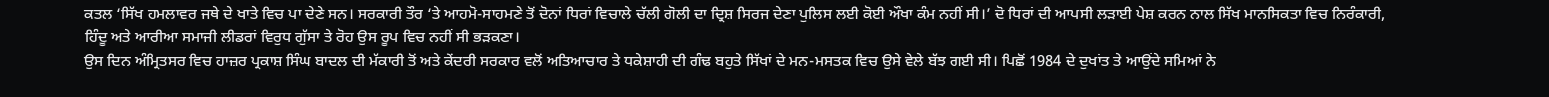ਕਤਲ ‘ਸਿੱਖ ਹਮਲਾਵਰ ਜਥੇ ਦੇ ਖਾਤੇ ਵਿਚ ਪਾ ਦੇਣੇ ਸਨ। ਸਰਕਾਰੀ ਤੌਰ ‘ਤੇ ਆਹਮੋ-ਸਾਹਮਣੇ ਤੋਂ ਦੋਨਾਂ ਧਿਰਾਂ ਵਿਚਾਲੇ ਚੱਲੀ ਗੋਲੀ ਦਾ ਦ੍ਰਿਸ਼ ਸਿਰਜ ਦੇਣਾ ਪੁਲਿਸ ਲਈ ਕੋਈ ਔਖਾ ਕੰਮ ਨਹੀਂ ਸੀ।’ ਦੋ ਧਿਰਾਂ ਦੀ ਆਪਸੀ ਲੜਾਈ ਪੇਸ਼ ਕਰਨ ਨਾਲ ਸਿੱਖ ਮਾਨਸਿਕਤਾ ਵਿਚ ਨਿਰੰਕਾਰੀ, ਹਿੰਦੂ ਅਤੇ ਆਰੀਆ ਸਮਾਜੀ ਲੀਡਰਾਂ ਵਿਰੁਧ ਗੁੱਸਾ ਤੇ ਰੋਹ ਉਸ ਰੂਪ ਵਿਚ ਨਹੀਂ ਸੀ ਭੜਕਣਾ।
ਉਸ ਦਿਨ ਅੰਮ੍ਰਿਤਸਰ ਵਿਚ ਹਾਜ਼ਰ ਪ੍ਰਕਾਸ਼ ਸਿੰਘ ਬਾਦਲ ਦੀ ਮੱਕਾਰੀ ਤੋਂ ਅਤੇ ਕੇਂਦਰੀ ਸਰਕਾਰ ਵਲੋਂ ਅਤਿਆਚਾਰ ਤੇ ਧਕੇਸ਼ਾਹੀ ਦੀ ਗੰਢ ਬਹੁਤੇ ਸਿੱਖਾਂ ਦੇ ਮਨ-ਮਸਤਕ ਵਿਚ ਉਸੇ ਵੇਲੇ ਬੱਝ ਗਈ ਸੀ। ਪਿਛੋਂ 1984 ਦੇ ਦੁਖਾਂਤ ਤੇ ਆਉਂਦੇ ਸਮਿਆਂ ਨੇ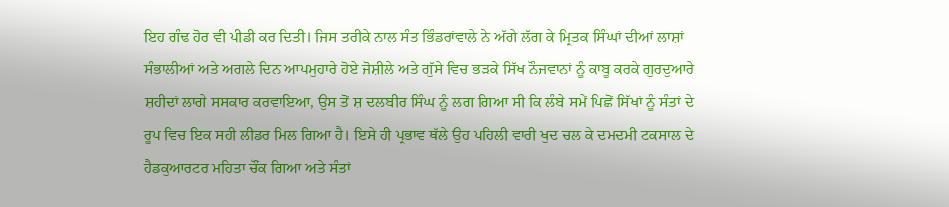ਇਹ ਗੰਢ ਹੋਰ ਵੀ ਪੀਡੀ ਕਰ ਦਿਤੀ। ਜਿਸ ਤਰੀਕੇ ਨਾਲ ਸੰਤ ਭਿੰਡਰਾਂਵਾਲੇ ਨੇ ਅੱਗੇ ਲੱਗ ਕੇ ਮ੍ਰਿਤਕ ਸਿੰਘਾਂ ਦੀਆਂ ਲਾਸ਼ਾਂ ਸੰਭਾਲੀਆਂ ਅਤੇ ਅਗਲੇ ਦਿਨ ਆਪਮੁਹਾਰੇ ਹੋਏ ਜੋਸ਼ੀਲੇ ਅਤੇ ਗੁੱਸੇ ਵਿਚ ਭੜਕੇ ਸਿੱਖ ਨੌਜਵਾਨਾਂ ਨੂੰ ਕਾਬੂ ਕਰਕੇ ਗੁਰਦੁਆਰੇ ਸ਼ਹੀਦਾਂ ਲਾਗੇ ਸਸਕਾਰ ਕਰਵਾਇਆ, ਉਸ ਤੋਂ ਸ਼ ਦਲਬੀਰ ਸਿੰਘ ਨੂੰ ਲਗ ਗਿਆ ਸੀ ਕਿ ਲੰਬੇ ਸਮੇਂ ਪਿਛੋਂ ਸਿੱਖਾਂ ਨੂੰ ਸੰਤਾਂ ਦੇ ਰੂਪ ਵਿਚ ਇਕ ਸਹੀ ਲੀਡਰ ਮਿਲ ਗਿਆ ਹੈ। ਇਸੇ ਹੀ ਪ੍ਰਭਾਵ ਥੱਲੇ ਉਹ ਪਹਿਲੀ ਵਾਰੀ ਖੁਦ ਚਲ ਕੇ ਦਮਦਮੀ ਟਕਸਾਲ ਦੇ ਹੈਡਕੁਆਰਟਰ ਮਹਿਤਾ ਚੌਂਕ ਗਿਆ ਅਤੇ ਸੰਤਾਂ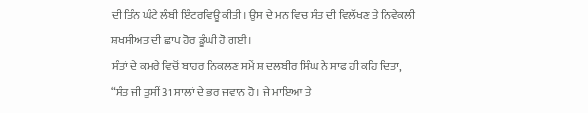ਦੀ ਤਿੰਨ ਘੰਟੇ ਲੰਬੀ ਇੰਟਰਵਿਊ ਕੀਤੀ। ਉਸ ਦੇ ਮਨ ਵਿਚ ਸੰਤ ਦੀ ਵਿਲੱਖਣ ਤੇ ਨਿਵੇਕਲੀ ਸ਼ਖਸੀਅਤ ਦੀ ਛਾਪ ਹੋਰ ਡੂੰਘੀ ਹੋ ਗਈ।
ਸੰਤਾਂ ਦੇ ਕਮਰੇ ਵਿਚੋਂ ਬਾਹਰ ਨਿਕਲਣ ਸਮੇਂ ਸ਼ ਦਲਬੀਰ ਸਿੰਘ ਨੇ ਸਾਫ ਹੀ ਕਹਿ ਦਿਤਾ, “ਸੰਤ ਜੀ ਤੁਸੀਂ 31 ਸਾਲਾਂ ਦੇ ਭਰ ਜਵਾਨ ਹੋ। ਜੇ ਮਾਇਆ ਤੇ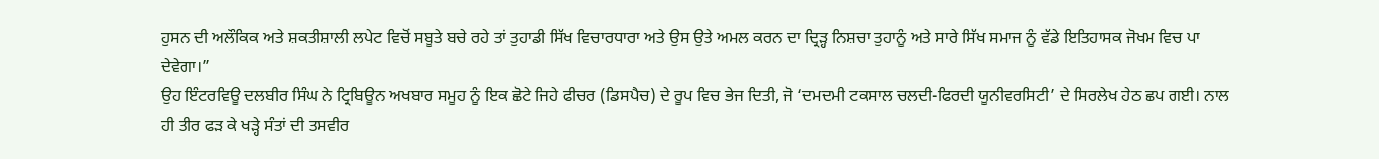ਹੁਸਨ ਦੀ ਅਲੌਕਿਕ ਅਤੇ ਸ਼ਕਤੀਸ਼ਾਲੀ ਲਪੇਟ ਵਿਚੋਂ ਸਬੂਤੇ ਬਚੇ ਰਹੇ ਤਾਂ ਤੁਹਾਡੀ ਸਿੱਖ ਵਿਚਾਰਧਾਰਾ ਅਤੇ ਉਸ ਉਤੇ ਅਮਲ ਕਰਨ ਦਾ ਦ੍ਰਿੜ੍ਹ ਨਿਸ਼ਚਾ ਤੁਹਾਨੂੰ ਅਤੇ ਸਾਰੇ ਸਿੱਖ ਸਮਾਜ ਨੂੰ ਵੱਡੇ ਇਤਿਹਾਸਕ ਜੋਖਮ ਵਿਚ ਪਾ ਦੇਵੇਗਾ।”
ਉਹ ਇੰਟਰਵਿਊ ਦਲਬੀਰ ਸਿੰਘ ਨੇ ਟ੍ਰਿਬਿਊਨ ਅਖਬਾਰ ਸਮੂਹ ਨੂੰ ਇਕ ਛੋਟੇ ਜਿਹੇ ਫੀਚਰ (ਡਿਸਪੈਚ) ਦੇ ਰੂਪ ਵਿਚ ਭੇਜ ਦਿਤੀ, ਜੋ ‘ਦਮਦਮੀ ਟਕਸਾਲ ਚਲਦੀ-ਫਿਰਦੀ ਯੂਨੀਵਰਸਿਟੀ’ ਦੇ ਸਿਰਲੇਖ ਹੇਠ ਛਪ ਗਈ। ਨਾਲ ਹੀ ਤੀਰ ਫੜ ਕੇ ਖੜ੍ਹੇ ਸੰਤਾਂ ਦੀ ਤਸਵੀਰ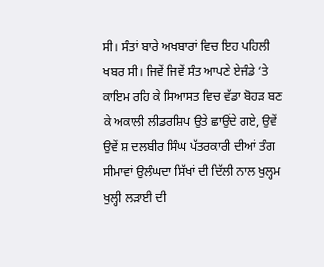ਸੀ। ਸੰਤਾਂ ਬਾਰੇ ਅਖਬਾਰਾਂ ਵਿਚ ਇਹ ਪਹਿਲੀ ਖਬਰ ਸੀ। ਜਿਵੇਂ ਜਿਵੇਂ ਸੰਤ ਆਪਣੇ ਏਜੰਡੇ ‘ਤੇ ਕਾਇਮ ਰਹਿ ਕੇ ਸਿਆਸਤ ਵਿਚ ਵੱਡਾ ਬੋਹੜ ਬਣ ਕੇ ਅਕਾਲੀ ਲੀਡਰਸ਼ਿਪ ਉਤੇ ਛਾਉਂਦੇ ਗਏ, ਉਵੇਂ ਉਵੇਂ ਸ਼ ਦਲਬੀਰ ਸਿੰਘ ਪੱਤਰਕਾਰੀ ਦੀਆਂ ਤੰਗ ਸੀਮਾਵਾਂ ਉਲੰਘਦਾ ਸਿੱਖਾਂ ਦੀ ਦਿੱਲੀ ਨਾਲ ਖੁਲ੍ਹਮ ਖੁਲ੍ਹੀ ਲੜਾਈ ਦੀ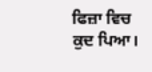ਫਿਜ਼ਾ ਵਿਚ ਕੁਦ ਪਿਆ।